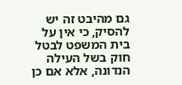גם מהיבט זה יש להסיק, כי אין על בית המשפט לבטל חוק בשל העילה הנדונה, אלא אם כן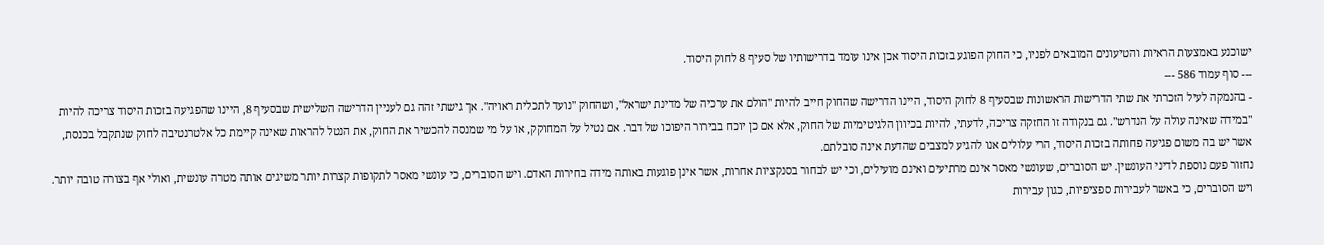ישוכנע באמצעות הראיות והטיעונים המובאים לפניו, כי החוק הפוגע בזכות היסוד אכן אינו עומד בדרישותיו של סעיף 8 לחוק היסוד.
--- סוף עמוד 586 ---
- בהנמקה לעיל הזכרתי את שתי הדרישות הראשונות שבסעיף 8 לחוק היסוד, היינו הדרישה שהחוק חייב להיות "הולם את ערכיה של מדינת ישראל", ושהחוק "נועד לתכלית ראויה". אך גישתי זהה גם לעניין הדרישה השלישית שבסעיף 8, היינו שהפגיעה בזכות היסוד צריכה להיות "במידה שאינה עולה על הנדרש". גם בנקודה זו החזקה צריכה, לדעתי, להיות בכיוון הלגיטימיות של החוק, אלא אם כן יוכח בבירור היפוכו של דבר. אם נטיל על המחוקק, או על מי שמנסה להכשיר את החוק, את הנטל להראות שאינה קיימת כל אלטרנטיבה לחוק שנתקבל בכנסת, אשר יש בה משום פגיעה פחותה בזכות היסוד, הרי עלולים אנו להגיע למצבים שהדעת אינה סובלתם.
נחזור פעם נוספת לדיני העונשין. יש הסוברים, שעונשי מאסר אינם מרתיעים ואינם מועילים, וכי יש לבחור בסנקציות אחרות, אשר אינן פוגעות באותה מידה בחירות האדם. ויש הסוברים, כי עונשי מאסר לתקופות קצרות יותר משיגים אותה מטרה עונשית, ואולי אף בצורה טובה יותר. ויש הסוברים, כי באשר לעבירות ספציפיות, כגון עבירות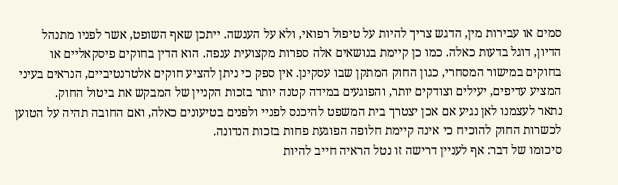סמים או עבירות מין, הדגש צריך להיות על טיפול רפואי, ולא על הענשה. ייתכן שאף השופט, אשר לפניו מתנהל הדיון, דוגל בדעות כאלה. כמו כן קיימת בנושאים אלה ספרות מקצועית ענפה. הוא הדין בחוקים פיסקאליים או בחוקים במישור המסחרי, כגון החוק המתקן שבו עסקינן. אין ספק כי ניתן להציע חוקים אלטרנטיביים, הנראים בעיני המציע עדיפים, יעילים וצודקים יותר, והפוגעים במידה קטנה יותר בזכות הקניין של המבקש את ביטול החוק.
נתאר לעצמנו לאן נגיע אם אכן יצטרך בית המשפט להיכנס לפניי ולפנים בטיעונים כאלה, ואם החובה תהיה על הטוען לכשרות החוק להוכיח כי אינה קיימת חלופה הפוגעת פחות בזכות הנדונה.
סיכומו של דבר: אף לעניין דרישה זו נטל הראיה חייב להיות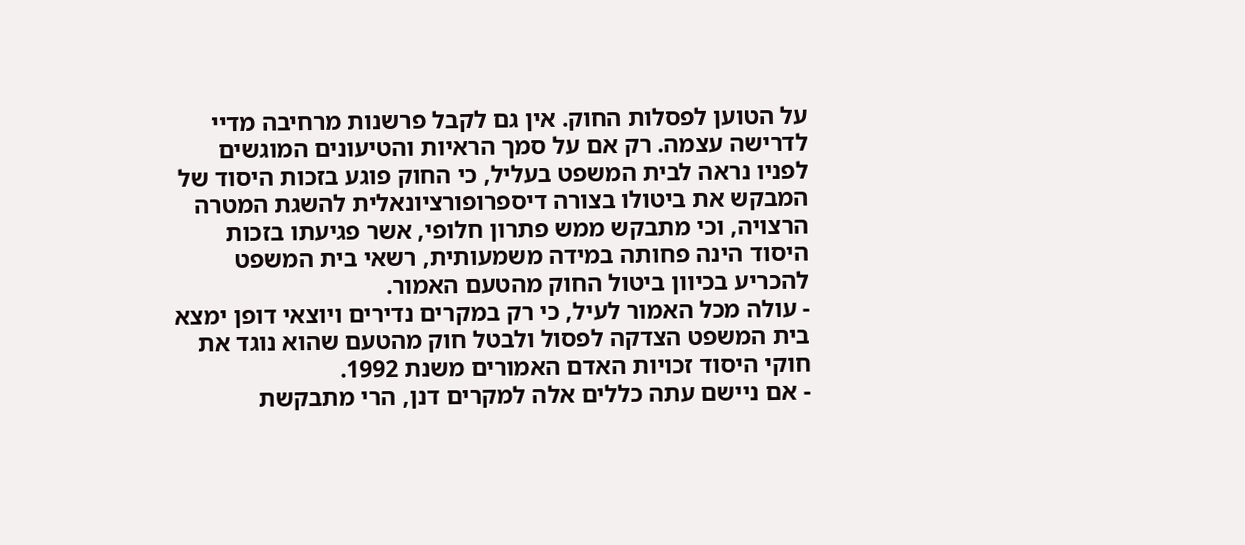על הטוען לפסלות החוק. אין גם לקבל פרשנות מרחיבה מדיי לדרישה עצמה. רק אם על סמך הראיות והטיעונים המוגשים לפניו נראה לבית המשפט בעליל, כי החוק פוגע בזכות היסוד של המבקש את ביטולו בצורה דיספרופורציונאלית להשגת המטרה הרצויה, וכי מתבקש ממש פתרון חלופי, אשר פגיעתו בזכות היסוד הינה פחותה במידה משמעותית, רשאי בית המשפט להכריע בכיוון ביטול החוק מהטעם האמור.
- עולה מכל האמור לעיל, כי רק במקרים נדירים ויוצאי דופן ימצא בית המשפט הצדקה לפסול ולבטל חוק מהטעם שהוא נוגד את חוקי היסוד זכויות האדם האמורים משנת 1992.
- אם ניישם עתה כללים אלה למקרים דנן, הרי מתבקשת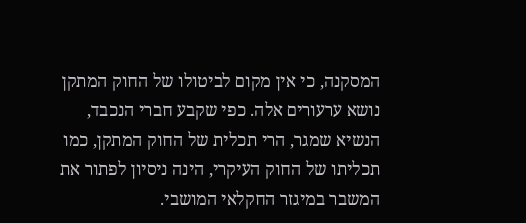המסקנה, כי אין מקום לביטולו של החוק המתקן נושא ערעורים אלה. כפי שקבע חברי הנכבד, הנשיא שמגר, הרי תכלית של החוק המתקן, כמו תכליתו של החוק העיקרי, הינה ניסיון לפתור את המשבר במיגזר החקלאי המושבי.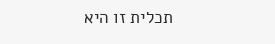תכלית זו היא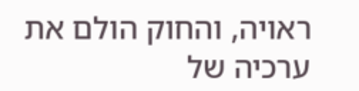ראויה, והחוק הולם את ערכיה של